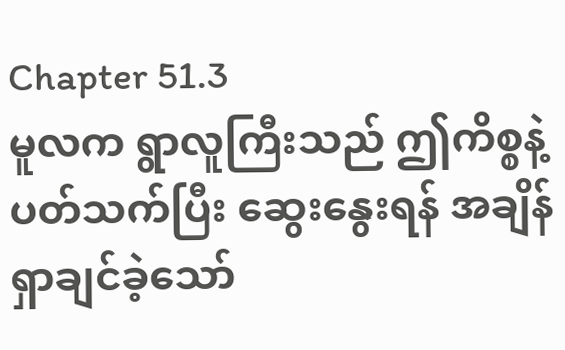Chapter 51.3
မူလက ရွာလူကြီးသည် ဤကိစ္စနဲ့ပတ်သက်ပြီး ဆွေးနွေးရန် အချိန်ရှာချင်ခဲ့သော်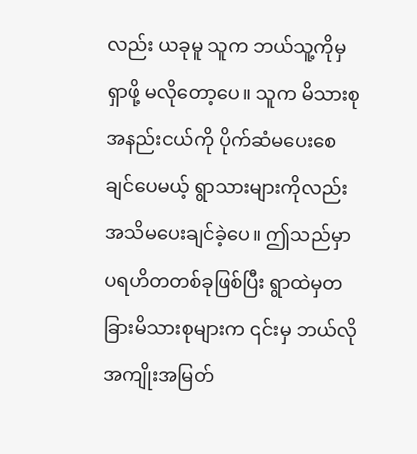လည်း ယခုမူ သူက ဘယ်သူ့ကိုမှရှာဖို့ မလိုတော့ပေ။ သူက မိသားစုအနည်းငယ်ကို ပိုက်ဆံမပေးစေချင်ပေမယ့် ရွာသားများကိုလည်း အသိမပေးချင်ခဲ့ပေ။ ဤသည်မှာ ပရဟိတတစ်ခုဖြစ်ပြီး ရွာထဲမှတခြားမိသားစုများက ၎င်းမှ ဘယ်လိုအကျိုးအမြတ်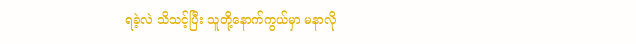ရခဲ့လဲ သိသင့်ပြီး သူတို့နောက်ကွယ်မှာ မနာလို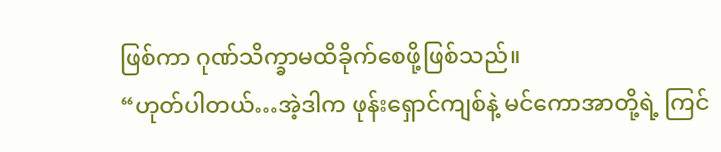ဖြစ်ကာ ဂုဏ်သိက္ခာမထိခိုက်စေဖို့ဖြစ်သည်။
“ဟုတ်ပါတယ်…အဲ့ဒါက ဖုန်းရှောင်ကျစ်နဲ့ မင်ကောအာတို့ရဲ့ ကြင်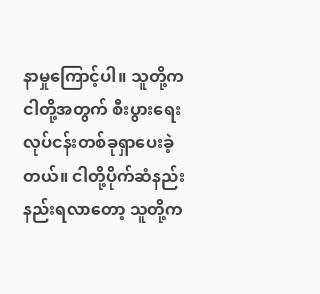နာမှုကြောင့်ပါ။ သူတို့က ငါတို့အတွက် စီးပွားရေးလုပ်ငန်းတစ်ခုရှာပေးခဲ့တယ်။ ငါတို့ပိုက်ဆံနည်းနည်းရလာတော့ သူတို့က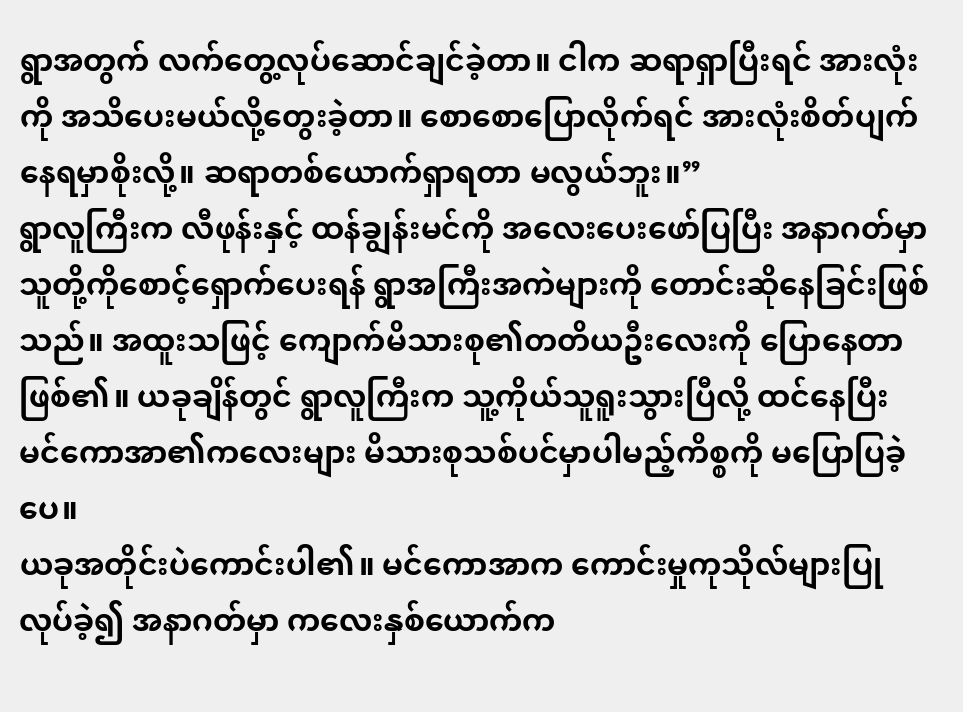ရွာအတွက် လက်တွေ့လုပ်ဆောင်ချင်ခဲ့တာ။ ငါက ဆရာရှာပြီးရင် အားလုံးကို အသိပေးမယ်လို့တွေးခဲ့တာ။ စောစောပြောလိုက်ရင် အားလုံးစိတ်ပျက်နေရမှာစိုးလို့။ ဆရာတစ်ယောက်ရှာရတာ မလွယ်ဘူး။”
ရွာလူကြီးက လီဖုန်းနှင့် ထန်ချွန်းမင်ကို အလေးပေးဖော်ပြပြီး အနာဂတ်မှာ သူတို့ကိုစောင့်ရှောက်ပေးရန် ရွာအကြီးအကဲများကို တောင်းဆိုနေခြင်းဖြစ်သည်။ အထူးသဖြင့် ကျောက်မိသားစု၏တတိယဦးလေးကို ပြောနေတာဖြစ်၏။ ယခုချိန်တွင် ရွာလူကြီးက သူ့ကိုယ်သူရူးသွားပြီလို့ ထင်နေပြီး မင်ကောအာ၏ကလေးများ မိသားစုသစ်ပင်မှာပါမည့်ကိစ္စကို မပြောပြခဲ့ပေ။
ယခုအတိုင်းပဲကောင်းပါ၏။ မင်ကောအာက ကောင်းမှုကုသိုလ်များပြုလုပ်ခဲ့၍ အနာဂတ်မှာ ကလေးနှစ်ယောက်က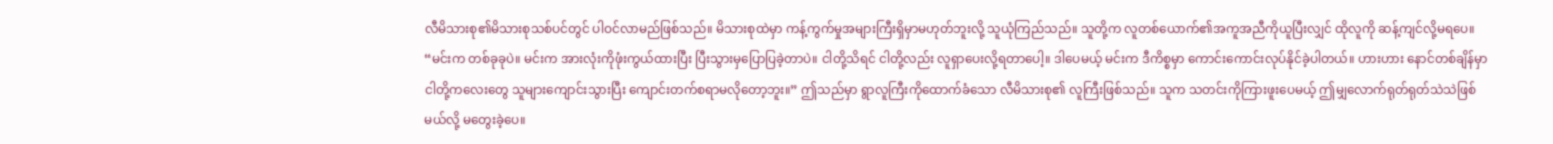လီမိသားစု၏မိသားစုသစ်ပင်တွင် ပါဝင်လာမည်ဖြစ်သည်။ မိသားစုထဲမှာ ကန့်ကွက်မှုအများကြီးရှိမှာမဟုတ်ဘူးလို့ သူယုံကြည်သည်။ သူတို့က လူတစ်ယောက်၏အကူအညီကိုယူပြီးလျှင် ထိုလူကို ဆန့်ကျင်လို့မရပေ။
“မင်းက တစ်ခုခုပဲ။ မင်းက အားလုံးကိုဖုံးကွယ်ထားပြီး ပြီးသွားမှပြောပြခဲ့တာပဲ။ ငါတို့သိရင် ငါတို့လည်း လူရှာပေးလို့ရတာပေါ့။ ဒါပေမယ့် မင်းက ဒီကိစ္စမှာ ကောင်းကောင်းလုပ်နိုင်ခဲ့ပါတယ်။ ဟားဟား နောင်တစ်ချိန်မှာ ငါတို့ကလေးတွေ သူများကျောင်းသွားပြီး ကျောင်းတက်စရာမလိုတော့ဘူး။” ဤသည်မှာ ရွာလူကြီးကိုထောက်ခံသော လီမိသားစု၏ လူကြီးဖြစ်သည်။ သူက သတင်းကိုကြားဖူးပေမယ့် ဤမျှလောက်ရုတ်ရုတ်သဲသဲဖြစ်မယ်လို့ မတွေးခဲ့ပေ။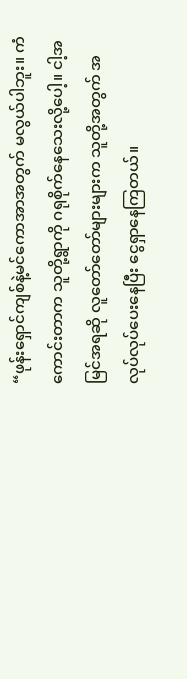“ဖုန်းရှောင်ကျစ်နဲ့မင်ကောအာအတွက် မလွယ်ပါဘူး။ ကံကောင်းတာက သူတို့ရွာကို ဂရုစိုက်နေသေးလို့ပေါ့။ ငါ့အမြင်အရဆို လူတော်တော်များများက သူတို့အတွက် အလုပ်လုပ်ပေးနေပြီး ငွေရှာနေကြတယ်။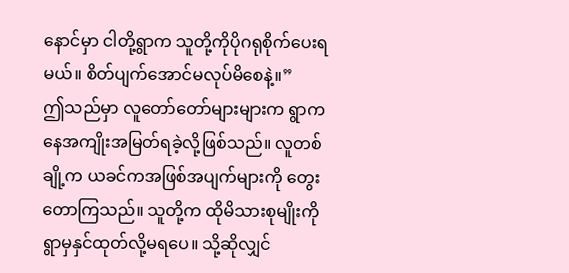နောင်မှာ ငါတို့ရွာက သူတို့ကိုပိုဂရုစိုက်ပေးရမယ်။ စိတ်ပျက်အောင်မလုပ်မိစေနဲ့။”
ဤသည်မှာ လူတော်တော်များများက ရွာကနေအကျိုးအမြတ်ရခဲ့လို့ဖြစ်သည်။ လူတစ်ချို့က ယခင်ကအဖြစ်အပျက်များကို တွေးတောကြသည်။ သူတို့က ထိုမိသားစုမျိုးကို ရွာမှနှင်ထုတ်လို့မရပေ။ သို့ဆိုလျှင်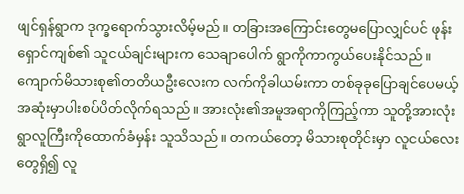ဖျင်ရှန်ရွာက ဒုက္ခရောက်သွားလိမ့်မည်။ တခြားအကြောင်းတွေမပြောလျှင်ပင် ဖုန်းရှောင်ကျစ်၏ သူငယ်ချင်းများက သေချာပေါက် ရွာကိုကာကွယ်ပေးနိုင်သည်။
ကျောက်မိသားစု၏တတိယဦးလေးက လက်ကိုခါယမ်းကာ တစ်ခုခုပြောချင်ပေမယ့် အဆုံးမှာပါးစပ်ပိတ်လိုက်ရသည်။ အားလုံး၏အမူအရာကိုကြည့်ကာ သူတို့အားလုံး ရွာလူကြီးကိုထောက်ခံမှန်း သူသိသည်။ တကယ်တော့ မိသားစုတိုင်းမှာ လူငယ်လေးတွေရှိ၍ လူ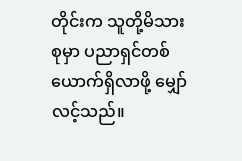တိုင်းက သူတို့မိသားစုမှာ ပညာရှင်တစ်ယောက်ရှိလာဖို့ မျှော်လင့်သည်။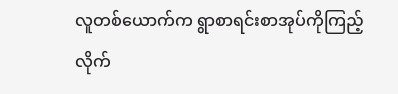လူတစ်ယောက်က ရွာစာရင်းစာအုပ်ကိုကြည့်လိုက်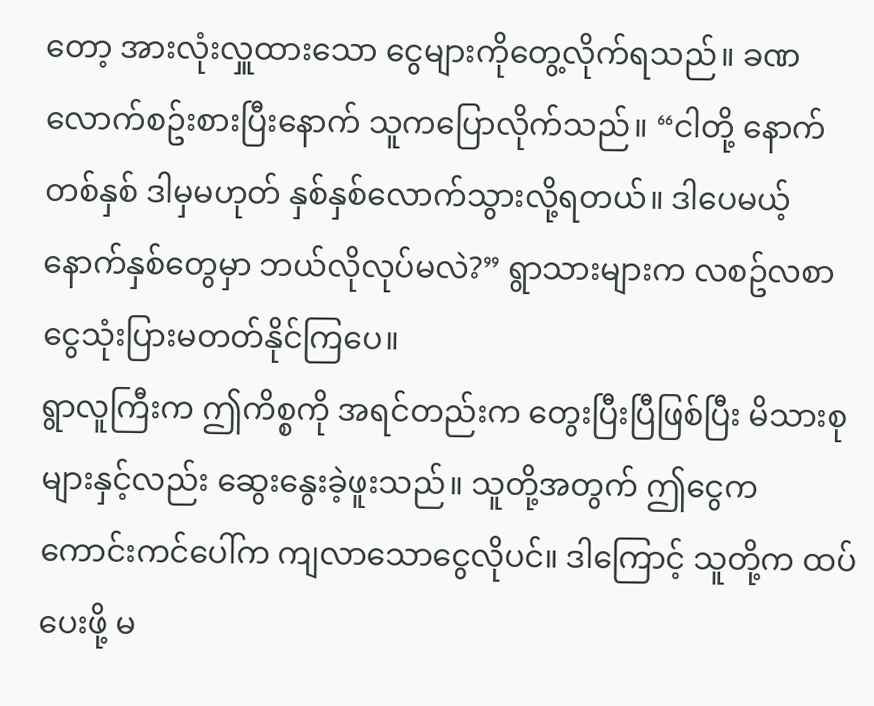တော့ အားလုံးလှူထားသော ငွေများကိုတွေ့လိုက်ရသည်။ ခဏလောက်စဥ်းစားပြီးနောက် သူကပြောလိုက်သည်။ “ငါတို့ နောက်တစ်နှစ် ဒါမှမဟုတ် နှစ်နှစ်လောက်သွားလို့ရတယ်။ ဒါပေမယ့် နောက်နှစ်တွေမှာ ဘယ်လိုလုပ်မလဲ?” ရွာသားများက လစဥ်လစာ ငွေသုံးပြားမတတ်နိုင်ကြပေ။
ရွာလူကြီးက ဤကိစ္စကို အရင်တည်းက တွေးပြီးပြီဖြစ်ပြီး မိသားစုများနှင့်လည်း ဆွေးနွေးခဲ့ဖူးသည်။ သူတို့အတွက် ဤငွေက ကောင်းကင်ပေါ်က ကျလာသောငွေလိုပင်။ ဒါကြောင့် သူတို့က ထပ်ပေးဖို့ မ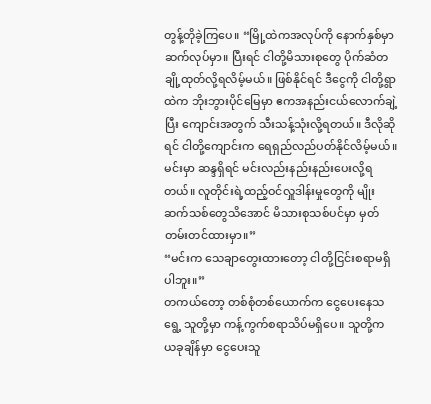တွန့်တိုခဲ့ကြပေ။ “မြို့ထဲကအလုပ်ကို နောက်နှစ်မှာဆက်လုပ်မှာ။ ပြီးရင် ငါတို့မိသားစုတွေ ပိုက်ဆံတချို့ထုတ်လို့ရလိမ့်မယ်။ ဖြစ်နိုင်ရင် ဒီငွေကို ငါတို့ရွာထဲက ဘိုးဘွားပိုင်မြေမှာ ဧကအနည်းငယ်လောက်ချဲ့ပြီး ကျောင်းအတွက် သီးသန့်သုံးလို့ရတယ်။ ဒီလိုဆိုရင် ငါတို့ကျောင်းက ရေရှည်လည်ပတ်နိုင်လိမ့်မယ်။ မင်းမှာ ဆန္ဒရှိရင် မင်းလည်းနည်းနည်းပေးလို့ရတယ်။ လူတိုင်းရဲ့ထည့်ဝင်လှူဒါန်းမှုတွေကို မျိုးဆက်သစ်တွေသိအောင် မိသားစုသစ်ပင်မှာ မှတ်တမ်းတင်ထားမှာ။”
“မင်းက သေချာတွေးထားတော့ ငါတို့ငြင်းစရာမရှိပါဘူး။”
တကယ်တော့ တစ်စုံတစ်ယောက်က ငွေပေးနေသရွေ့ သူတို့မှာ ကန့်ကွက်စရာသိပ်မရှိပေ။ သူတို့က ယခုချိန်မှာ ငွေပေးသူ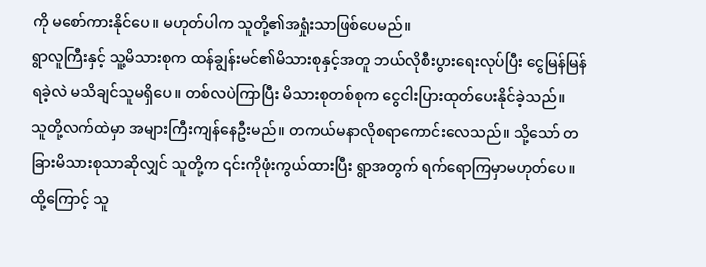ကို မစော်ကားနိုင်ပေ။ မဟုတ်ပါက သူတို့၏အရှုံးသာဖြစ်ပေမည်။
ရွာလူကြီးနှင့် သူ့မိသားစုက ထန်ချွန်းမင်၏မိသားစုနှင့်အတူ ဘယ်လိုစီးပွားရေးလုပ်ပြီး ငွေမြန်မြန်ရခဲ့လဲ မသိချင်သူမရှိပေ။ တစ်လပဲကြာပြီး မိသားစုတစ်စုက ငွေငါးပြားထုတ်ပေးနိုင်ခဲ့သည်။
သူတို့လက်ထဲမှာ အများကြီးကျန်နေဦးမည်။ တကယ်မနာလိုစရာကောင်းလေသည်။ သို့သော် တခြားမိသားစုသာဆိုလျှင် သူတို့က ၎င်းကိုဖုံးကွယ်ထားပြီး ရွာအတွက် ရက်ရောကြမှာမဟုတ်ပေ။ ထို့ကြောင့် သူ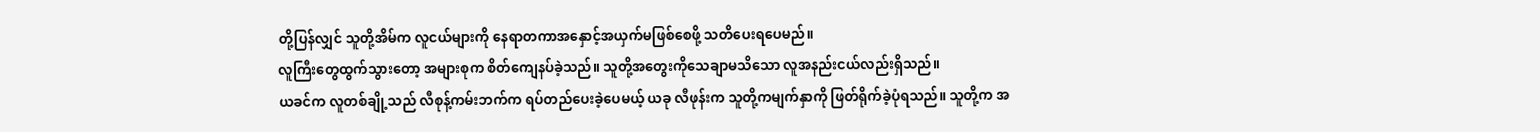တို့ပြန်လျှင် သူတို့အိမ်က လူငယ်များကို နေရာတကာအနှောင့်အယှက်မဖြစ်စေဖို့ သတိပေးရပေမည်။
လူကြီးတွေထွက်သွားတော့ အများစုက စိတ်ကျေနပ်ခဲ့သည်။ သူတို့အတွေးကိုသေချာမသိသော လူအနည်းငယ်လည်းရှိသည်။
ယခင်က လူတစ်ချို့သည် လီစုန့်ကမ်းဘက်က ရပ်တည်ပေးခဲ့ပေမယ့် ယခု လီဖုန်းက သူတို့ကမျက်နှာကို ဖြတ်ရိုက်ခဲ့ပုံရသည်။ သူတို့က အ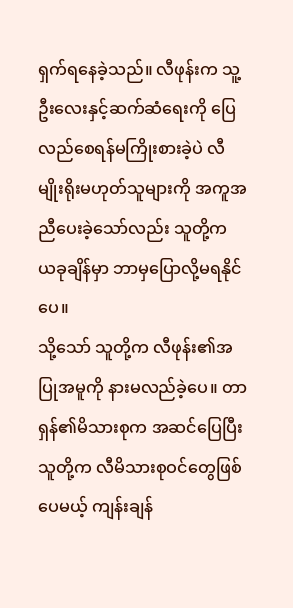ရှက်ရနေခဲ့သည်။ လီဖုန်းက သူ့ဦးလေးနှင့်ဆက်ဆံရေးကို ပြေလည်စေရန်မကြိုးစားခဲ့ပဲ လီမျိုးရိုးမဟုတ်သူများကို အကူအညီပေးခဲ့သော်လည်း သူတို့က ယခုချိန်မှာ ဘာမှပြောလို့မရနိုင်ပေ။
သို့သော် သူတို့က လီဖုန်း၏အပြုအမူကို နားမလည်ခဲ့ပေ။ တာရှန်၏မိသားစုက အဆင်ပြေပြီး သူတို့က လီမိသားစုဝင်တွေဖြစ်ပေမယ့် ကျန်းချန်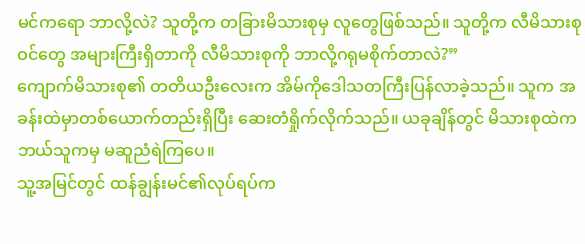မင်ကရော ဘာလို့လဲ? သူတို့က တခြားမိသားစုမှ လူတွေဖြစ်သည်။ သူတို့က လီမိသားစုဝင်တွေ အများကြီးရှိတာကို လီမိသားစုကို ဘာလို့ဂရုမစိုက်တာလဲ?”
ကျောက်မိသားစု၏ တတိယဦးလေးက အိမ်ကိုဒေါသတကြီးပြန်လာခဲ့သည်။ သူက အခန်းထဲမှာတစ်ယောက်တည်းရှိပြီး ဆေးတံရှိုက်လိုက်သည်။ ယခုချိန်တွင် မိသားစုထဲက ဘယ်သူကမှ မဆူညံရဲကြပေ။
သူ့အမြင်တွင် ထန်ချွန်းမင်၏လုပ်ရပ်က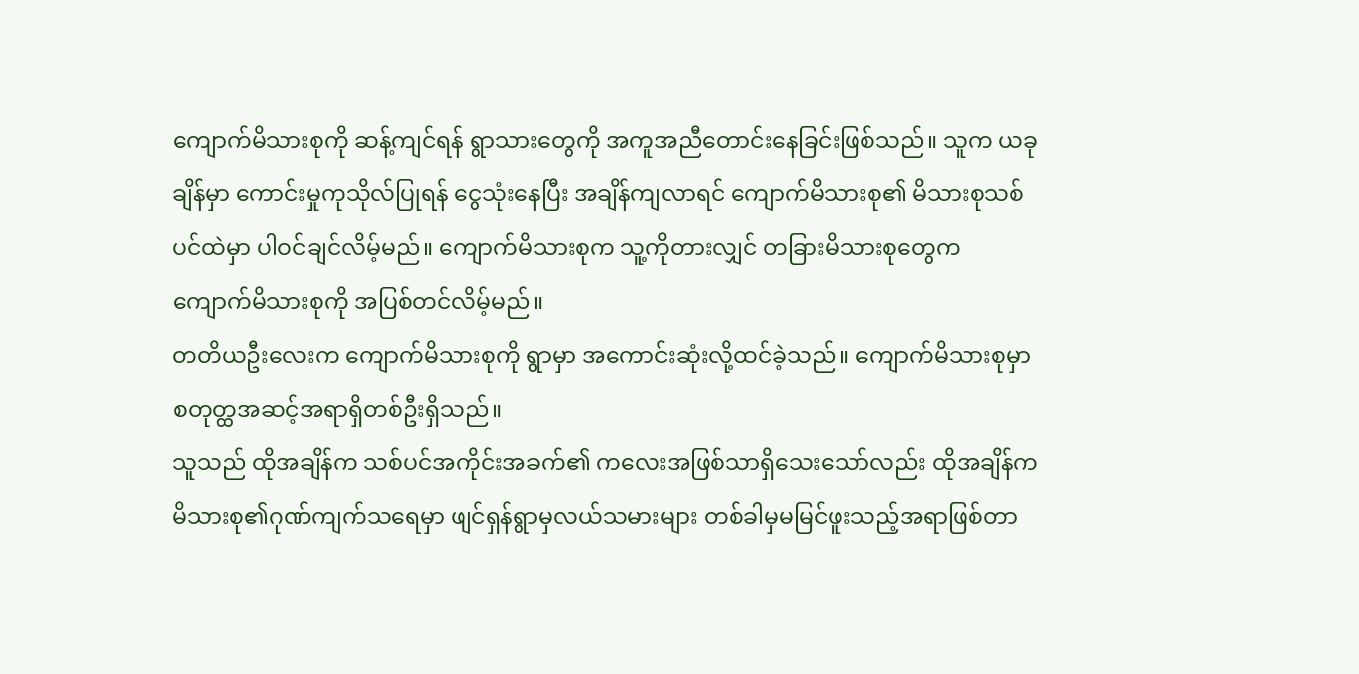ကျောက်မိသားစုကို ဆန့်ကျင်ရန် ရွာသားတွေကို အကူအညီတောင်းနေခြင်းဖြစ်သည်။ သူက ယခုချိန်မှာ ကောင်းမှုကုသိုလ်ပြုရန် ငွေသုံးနေပြီး အချိန်ကျလာရင် ကျောက်မိသားစု၏ မိသားစုသစ်ပင်ထဲမှာ ပါဝင်ချင်လိမ့်မည်။ ကျောက်မိသားစုက သူ့ကိုတားလျှင် တခြားမိသားစုတွေက ကျောက်မိသားစုကို အပြစ်တင်လိမ့်မည်။
တတိယဦးလေးက ကျောက်မိသားစုကို ရွာမှာ အကောင်းဆုံးလို့ထင်ခဲ့သည်။ ကျောက်မိသားစုမှာ စတုတ္ထအဆင့်အရာရှိတစ်ဦးရှိသည်။
သူသည် ထိုအချိန်က သစ်ပင်အကိုင်းအခက်၏ ကလေးအဖြစ်သာရှိသေးသော်လည်း ထိုအချိန်က မိသားစု၏ဂုဏ်ကျက်သရေမှာ ဖျင်ရှန်ရွာမှလယ်သမားများ တစ်ခါမှမမြင်ဖူးသည့်အရာဖြစ်တာ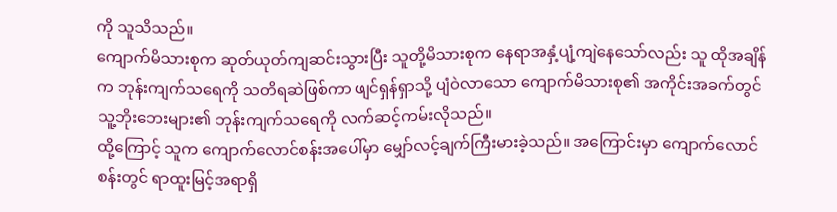ကို သူသိသည်။
ကျောက်မိသားစုက ဆုတ်ယုတ်ကျဆင်းသွားပြီး သူတို့မိသားစုက နေရာအနှံ့ပျံ့ကျဲနေသော်လည်း သူ ထိုအချိန်က ဘုန်းကျက်သရေကို သတိရဆဲဖြစ်ကာ ဖျင်ရှန်ရှာသို့ ပျံဝဲလာသော ကျောက်မိသားစု၏ အကိုင်းအခက်တွင် သူ့ဘိုးဘေးများ၏ ဘုန်းကျက်သရေကို လက်ဆင့်ကမ်းလိုသည်။
ထို့ကြောင့် သူက ကျောက်လောင်စန်းအပေါ်မှာ မျှော်လင့်ချက်ကြီးမားခဲ့သည်။ အကြောင်းမှာ ကျောက်လောင်စန်းတွင် ရာထူးမြင့်အရာရှိ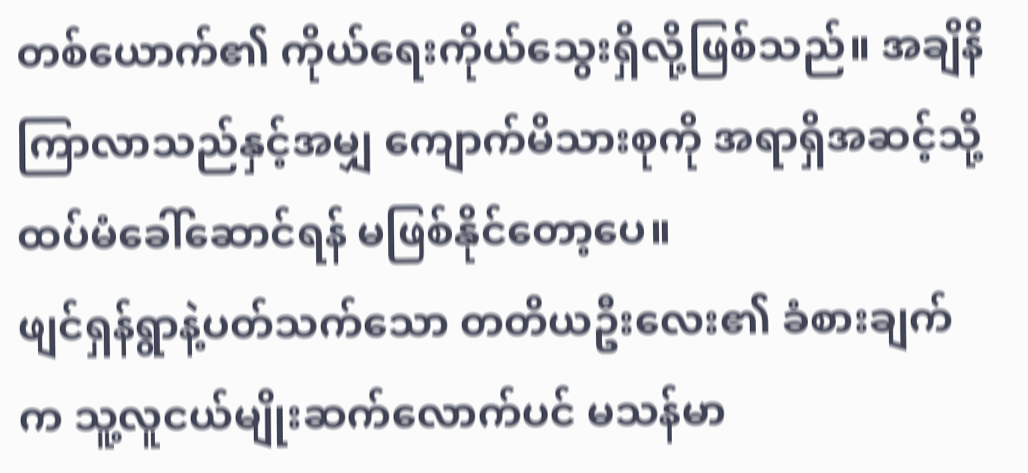တစ်ယောက်၏ ကိုယ်ရေးကိုယ်သွေးရှိလို့ဖြစ်သည်။ အချိနိကြာလာသည်နှင့်အမျှ ကျောက်မိသားစုကို အရာရှိအဆင့်သို့ ထပ်မံခေါ်ဆောင်ရန် မဖြစ်နိုင်တော့ပေ။
ဖျင်ရှန်ရွာနဲ့ပတ်သက်သော တတိယဦးလေး၏ ခံစားချက်က သူ့လူငယ်မျိုးဆက်လောက်ပင် မသန်မာ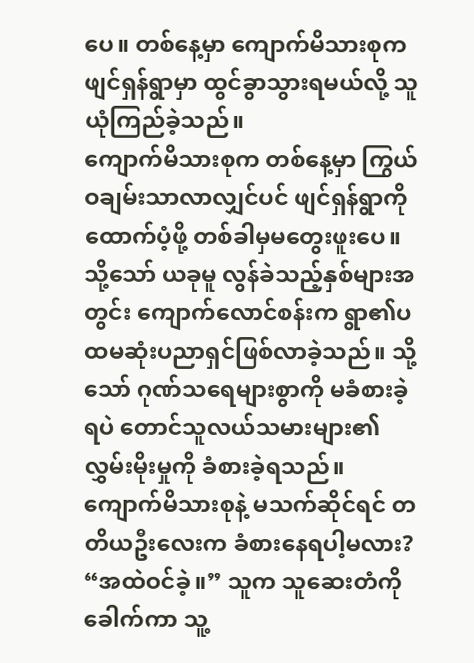ပေ။ တစ်နေ့မှာ ကျောက်မိသားစုက ဖျင်ရှန်ရွာမှာ ထွင်ခွာသွားရမယ်လို့ သူယုံကြည်ခဲ့သည်။
ကျောက်မိသားစုက တစ်နေ့မှာ ကြွယ်ဝချမ်းသာလာလျှင်ပင် ဖျင်ရှန်ရွာကိုထောက်ပံ့ဖို့ တစ်ခါမှမတွေးဖူးပေ။ သို့သော် ယခုမူ လွန်ခဲသည့်နှစ်များအတွင်း ကျောက်လောင်စန်းက ရွာ၏ပထမဆုံးပညာရှင်ဖြစ်လာခဲ့သည်။ သို့သော် ဂုဏ်သရေများစွာကို မခံစားခဲ့ရပဲ တောင်သူလယ်သမားများ၏ လွှမ်းမိုးမှုကို ခံစားခဲ့ရသည်။ ကျောက်မိသားစုနဲ့ မသက်ဆိုင်ရင် တတိယဦးလေးက ခံစားနေရပါ့မလား?
“အထဲဝင်ခဲ့။” သူက သူဆေးတံကိုခေါက်ကာ သူ့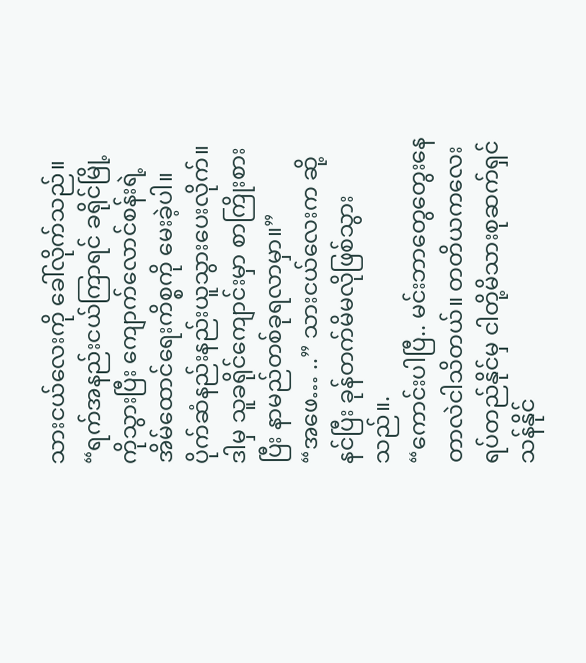သားငယ်လေးကို ခေါ်လိုက်သည်။ “ရက်အနည်းငယ်ကြာရင် ခရိုင်မြို့ကိုသွားပြီး ကျောက်လောင်စန်းရဲ့အိမ်ထောင်ရေးကိစ္စကို မေးခဲ့ပါ။ ပိုက်ဆံနည်းနည်းယူသွားပေးလိုက်။ ဒါမှ သူခရိုင်ကျောင်းမှာ စာကြိုးစားပြီး နာမည်တစ်ခုရလာမှာ။”
“အဖေ… ..” သားငယ်လေးက ဆို့နင်ပြီး ခုန်တက်မိမလိုဖြစ်သွားသည်။.
“ကောင်းပါပြီ.. မင်းဘာတွေတွေးနေတာလဲငါသိတယ်။ တတိယကလေး ရပ်တည်နိုင်မှ ငါတို့မိသားစုဆက်ရှင်သန်နိုင်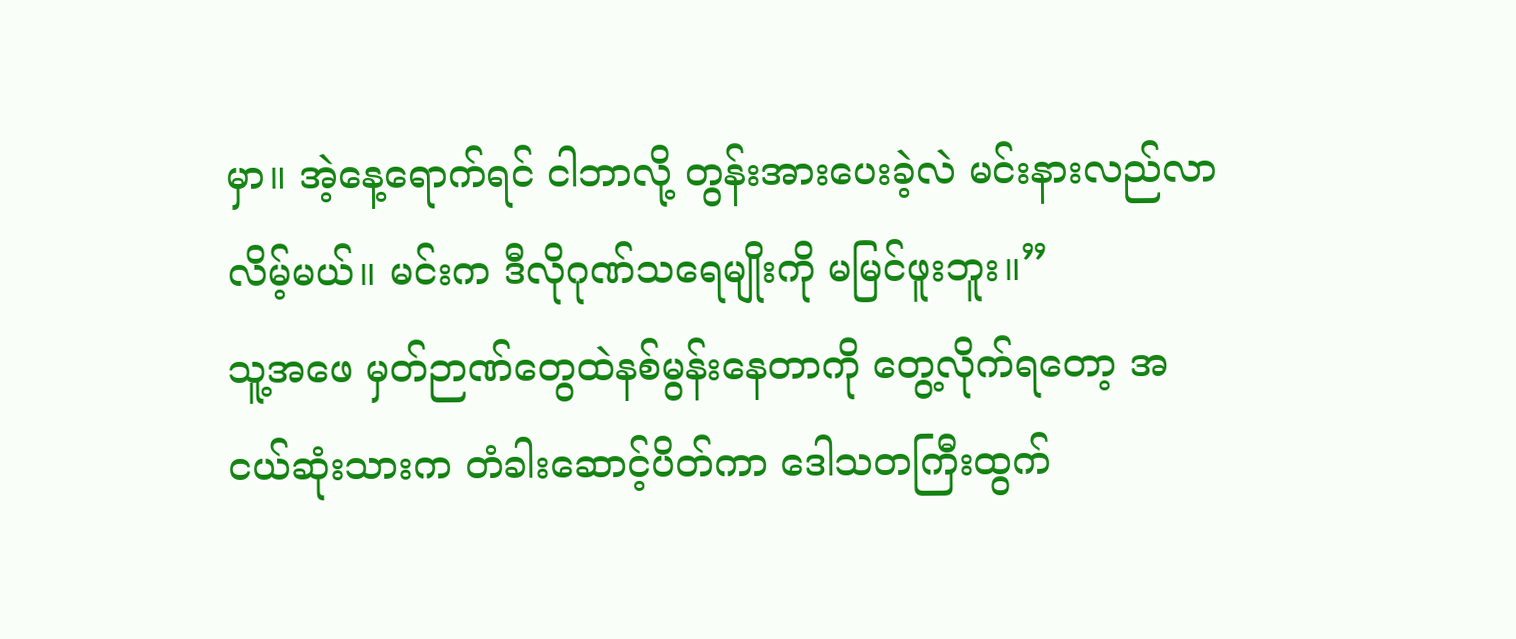မှာ။ အဲ့နေ့ရောက်ရင် ငါဘာလို့ တွန်းအားပေးခဲ့လဲ မင်းနားလည်လာလိမ့်မယ်။ မင်းက ဒီလိုဂုဏ်သရေမျိုးကို မမြင်ဖူးဘူး။”
သူ့အဖေ မှတ်ဉာဏ်တွေထဲနစ်မွန်းနေတာကို တွေ့လိုက်ရတော့ အငယ်ဆုံးသားက တံခါးဆောင့်ပိတ်ကာ ဒေါသတကြီးထွက်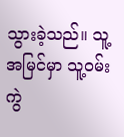သွားခဲ့သည်။ သူ့အမြင်မှာ သူ့ဝမ်းကွဲ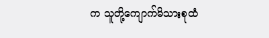က သူတို့ကျောက်မိသားစုထံ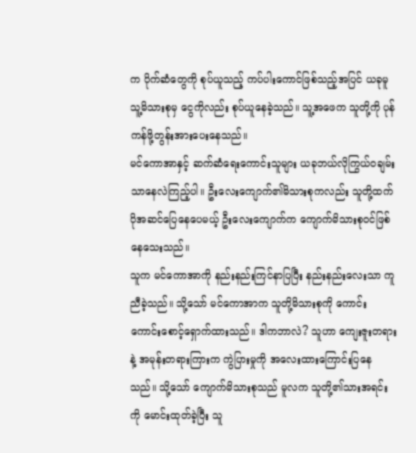က ပိုက်ဆံတွေကို စုပ်ယူသည့် ကပ်ပါးကောင်ဖြစ်သည့်အပြင် ယခုမူ သူ့မိသားစုမှ ငွေကိုလည်း စုပ်ယူနေခဲ့သည်။ သူ့အဖေက သူတို့ကို ပုန်ကန်ဖို့တွန်းအားပေးနေသည်။
မင်ကောအာနှင့် ဆက်ဆံရေးကောင်းသူများ ယခုဘယ်လိုကြွယ်ဝချမ်းသာနေလဲကြည့်ပါ။ ဦးလေးကျောက်၏မိသားစုကလည်း သူတို့ထက် ပိုအဆင်ပြေနေပေမယ့် ဦးလေးကျောက်က ကျောက်မိသားစုဝင်ဖြစ်နေသေးသည်။
သူက မင်ကောအာကို နည်းနည်းကြင်နာပြပြီး နည်းနည်းလေးသာ ကူညီခဲ့သည်။ သို့သော် မင်ကောအာက သူတို့မိသားစုကို ကောင်းကောင်းစောင့်ရှောက်ထားသည်။ ဒါကဘာလဲ? သူဟာ ကျေးဇူးတရားနဲ့ အမုန်းတရားကြားက ကွဲပြားမှုကို အလေးထားကြောင်းပြနေသည်။ သို့သော် ကျောက်မိသားစုသည် မူလက သူတို့၏သားအရင်းကို မောင်းထုတ်ခဲ့ပြီး သူ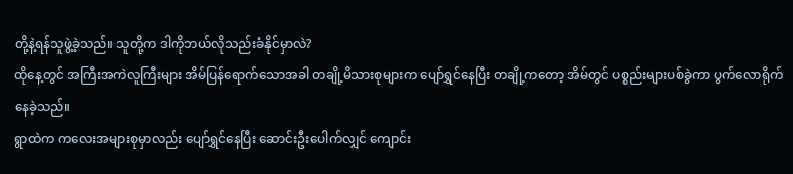တို့နဲ့ရန်သူဖွဲ့ခဲ့သည်။ သူတို့က ဒါကိုဘယ်လိုသည်းခံနိုင်မှာလဲ?
ထိုနေ့တွင် အကြီးအကဲလူကြီးများ အိမ်ပြန်ရောက်သောအခါ တချို့မိသားစုများက ပျော်ရွှင်နေပြီး တချို့ကတော့ အိမ်တွင် ပစ္စည်းများပစ်ခွဲကာ ပွက်လောရိုက်နေခဲ့သည်။
ရွာထဲက ကလေးအများစုမှာလည်း ပျော်ရွှင်နေပြီး ဆောင်းဦးပေါက်လျှင် ကျောင်း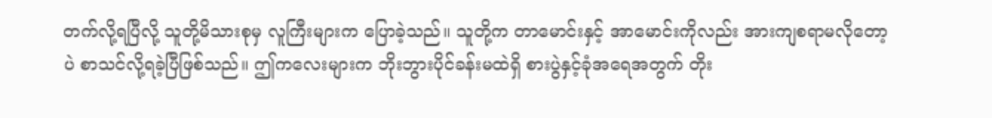တက်လို့ရပြီလို့ သူတို့မိသားစုမှ လူကြီးများက ပြောခဲ့သည်။ သူတို့က တာမောင်းနှင့် အာမောင်းကိုလည်း အားကျစရာမလိုတော့ပဲ စာသင်လို့ရခဲ့ပြီဖြစ်သည်။ ဤကလေးများက ဘိုးဘွားပိုင်ခန်းမထဲရှိ စားပွဲနှင့်ခုံအရေအတွက် တိုး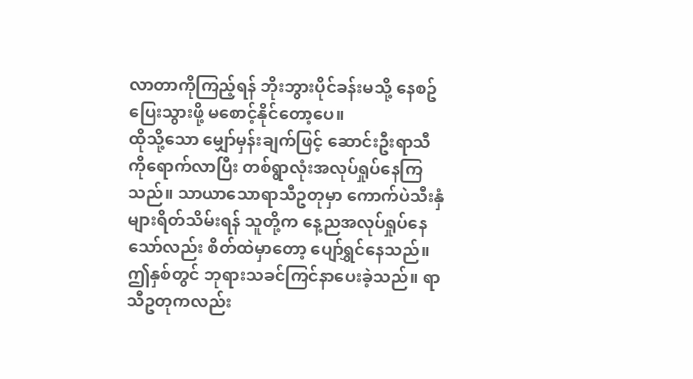လာတာကိုကြည့်ရန် ဘိုးဘွားပိုင်ခန်းမသို့ နေစဥ်ပြေးသွားဖို့ မစောင့်နိုင်တော့ပေ။
ထိုသို့သော မျှော်မှန်းချက်ဖြင့် ဆောင်းဦးရာသီကိုရောက်လာပြီး တစ်ရွာလုံးအလုပ်ရှုပ်နေကြသည်။ သာယာသောရာသီဥတုမှာ ကောက်ပဲသီးနှံများရိတ်သိမ်းရန် သူတို့က နေ့ညအလုပ်ရှုပ်နေသော်လည်း စိတ်ထဲမှာတော့ ပျော်ရွှင်နေသည်။ ဤနှစ်တွင် ဘုရားသခင်ကြင်နာပေးခဲ့သည်။ ရာသီဥတုကလည်း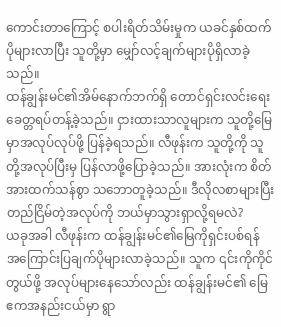ကောင်းတာကြောင့် စပါးရိတ်သိမ်းမှုက ယခင်နှစ်ထက်ပိုများလာပြီး သူတို့မှာ မျှော်လင့်ချက်များပိုရှိလာခဲ့သည်။
ထန်ချွန်းမင်၏အိမ်နောက်ဘက်ရှိ တောင်ရှင်းလင်းရေး ခေတ္တရပ်တန့်ခဲ့သည်။ ငှားထားသာလူများက သူတို့မြေမှာအလုပ်လုပ်ဖို့ ပြန်ခဲ့ရသည်။ လီဖုန်းက သူတို့ကို သူတို့အလုပ်ပြီးမှ ပြန်လာဖို့ပြောခဲ့သည်။ အားလုံးက စိတ်အားထက်သန်စွာ သဘောတူခဲ့သည်။ ဒီလိုလစာများပြီး တည်ငြိမ်တဲ့အလုပ်ကို ဘယ်မှာသွားရှာလို့ရမလဲ?
ယခုအခါ လီဖုန်းက ထန်ချွန်းမင်၏မြေကိုရှင်းပစ်ရန် အကြောင်းပြချက်ပိုများလာခဲ့သည်။ သူက ၎င်းကိုကိုင်တွယ်ဖို့ အလုပ်များနေသော်လည်း ထန်ချွန်းမင်၏ မြေဧကအနည်းငယ်မှာ ရွာ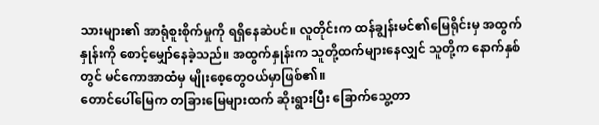သားများ၏ အာရုံစူးစိုက်မှုကို ရရှိနေဆဲပင်။ လူတိုင်းက ထန်ချွန်းမင်၏မြေရိုင်းမှ အထွက်နှုန်းကို စောင့်မျှော်နေခဲ့သည်။ အထွက်နှုန်းက သူတို့ထက်များနေလျှင် သူတို့က နောက်နှစ်တွင် မင်ကောအာထံမှ မျိုးစေ့တွေဝယ်မှာဖြစ်၏။
တောင်ပေါ်မြေက တခြားမြေများထက် ဆိုးရွားပြီး ခြောက်သွေ့တာ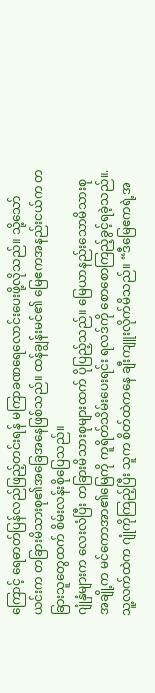ကြောင့် ရေဓာတ်ပြန်လည်ဖြည့်တင်းရန် မကြာခဏရေလောင်းပေးဖို့လိုသည်။ သို့သော် ယင်းက တခြားမိသားစု၏အခြေအနေဖြစ်သည်။ ထန်ချွန်းမင်၏ မြေဧကအနည်းငယ်က တခြားသူတွေထက် စိမ်းလန်းစိုပြေသည်။
ဂျုံနှံများက လေးလံပြီး တခြားမိသားစုများထက် ပိုပြည့်သည်။ မြေယာနည်းသောမိသားစုအချို့က မင်ကောအာ၏မြေကို ကူရိတ်သိမ်းပေးရင်း ရလဒ်ကို စောစောကြည့်ခွင့်ရခဲ့သည်။.
သူ့လက်ထဲက ဂျုံကိုကြည့်ပြီး သူက စိတ်ထဲကနေ ချီးကျူးလိုက်မိသည်။ “ဒီမြေဧကရဲ့အ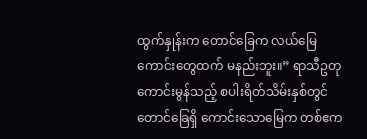ထွက်နှုန်းက တောင်ခြေက လယ်မြေကောင်းတွေထက် မနည်းဘူး။” ရာသီဥတုကောင်းမွန်သည့် စပါးရိတ်သိမ်းနှစ်တွင် တောင်ခြေရှိ ကောင်းသောမြေက တစ်ဧက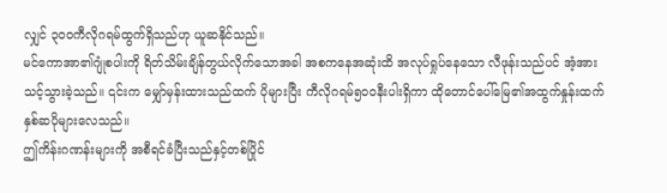လျှင် ၃၀၀ကီလိုဂရမ်ထွက်ရှိသည်ဟု ယူဆနိုင်သည်။
မင်ကောအာ၏ဂျုံစပါးကို ရိတ်သိမ်းချိန်တွယ်လိုက်သောအခါ အစကနေအဆုံးထိ အလုပ်ရှုပ်နေသော လီဖုန်းသည်ပင် အံ့အားသင့်သွားခဲ့သည်။ ၎င်းက မျှော်မှန်းထားသည်ထက် ပိုများပြီး ကီလိုဂရမ်၅၀၀နီးပါးရှိကာ ထိုတောင်ပေါ်မြေ၏အထွက်နှုန်းထက် နှစ်ဆပိုများလေသည်။
ဤကိန်းဂဏန်းများကို အစီရင်ခံပြီးသည်နှင့်တစ်ပြိုင်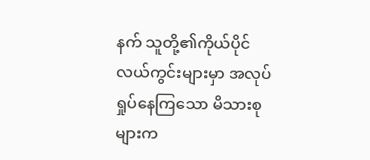နက် သူတို့၏ကိုယ်ပိုင်လယ်ကွင်းများမှာ အလုပ်ရှုပ်နေကြသော မိသားစုများက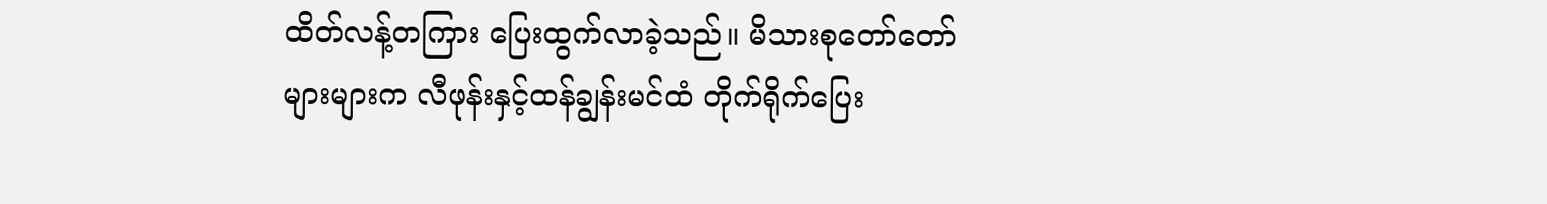ထိတ်လန့်တကြား ပြေးထွက်လာခဲ့သည်။ မိသားစုတော်တော်များများက လီဖုန်းနှင့်ထန်ချွန်းမင်ထံ တိုက်ရိုက်ပြေး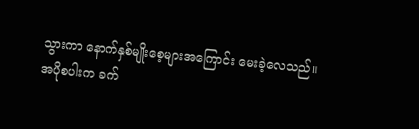သွားကာ နောက်နှစ်မျိုးစေ့များအကြောင်း မေးခဲ့လေသည်။
အပိုစပါးက ခက်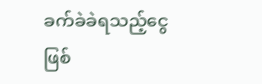ခက်ခဲခဲရသည့်ငွေဖြစ်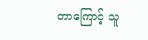တာကြောင့် သူ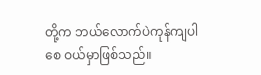တို့က ဘယ်လောက်ပဲကုန်ကျပါစေ ဝယ်မှာဖြစ်သည်။